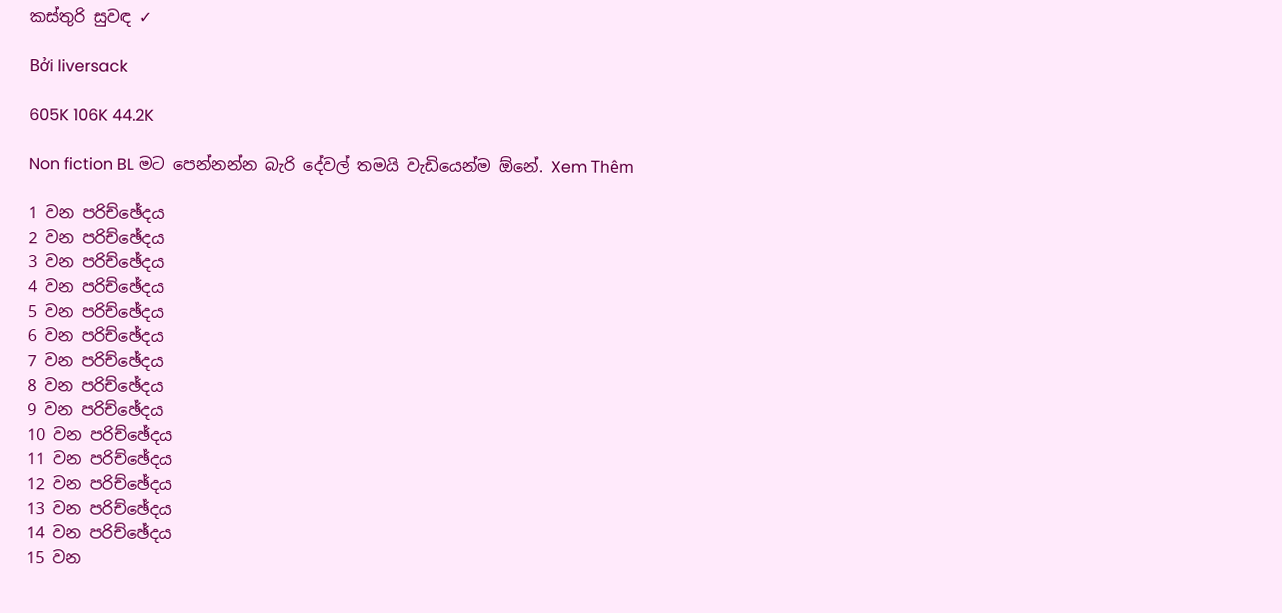කස්තුරි සුවඳ ✓

Bởi liversack

605K 106K 44.2K

Non fiction BL මට පෙන්නන්න බැරි දේවල් තමයි වැඩියෙන්ම ඕනේ. Xem Thêm

1 වන පරිච්ඡේදය
2 වන පරිච්ඡේදය
3 වන පරිච්ඡේදය
4 වන පරිච්ඡේදය
5 වන පරිච්ඡේදය
6 වන පරිච්ඡේදය
7 වන පරිච්ඡේදය
8 වන පරිච්ඡේදය
9 වන පරිච්ඡේදය
10 වන පරිච්ඡේදය
11 වන පරිච්ඡේදය
12 වන පරිච්ඡේදය
13 වන පරිච්ඡේදය
14 වන පරිච්ඡේදය
15 වන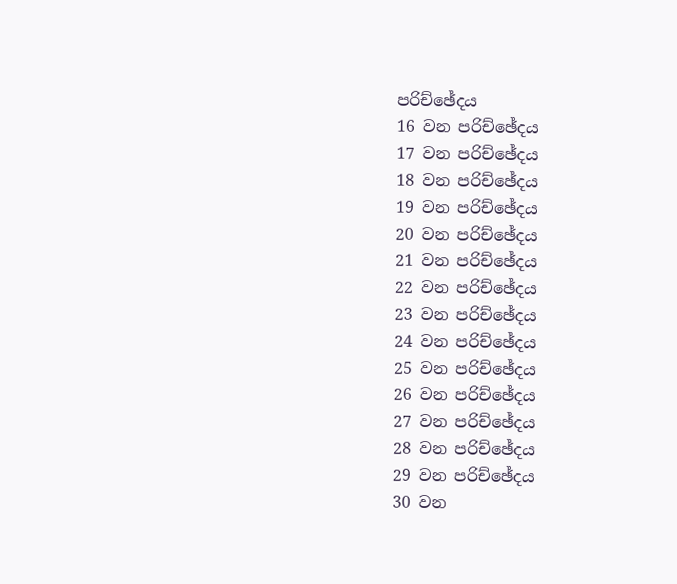පරිච්ඡේදය
16 වන පරිච්ඡේදය
17 වන පරිච්ඡේදය
18 වන පරිච්ඡේදය
19 වන පරිච්ඡේදය
20 වන පරිච්ඡේදය
21 වන පරිච්ඡේදය
22 වන පරිච්ඡේදය
23 වන පරිච්ඡේදය
24 වන පරිච්ඡේදය
25 වන පරිච්ඡේදය
26 වන පරිච්ඡේදය
27 වන පරිච්ඡේදය
28 වන පරිච්ඡේදය
29 වන පරිච්ඡේදය
30 වන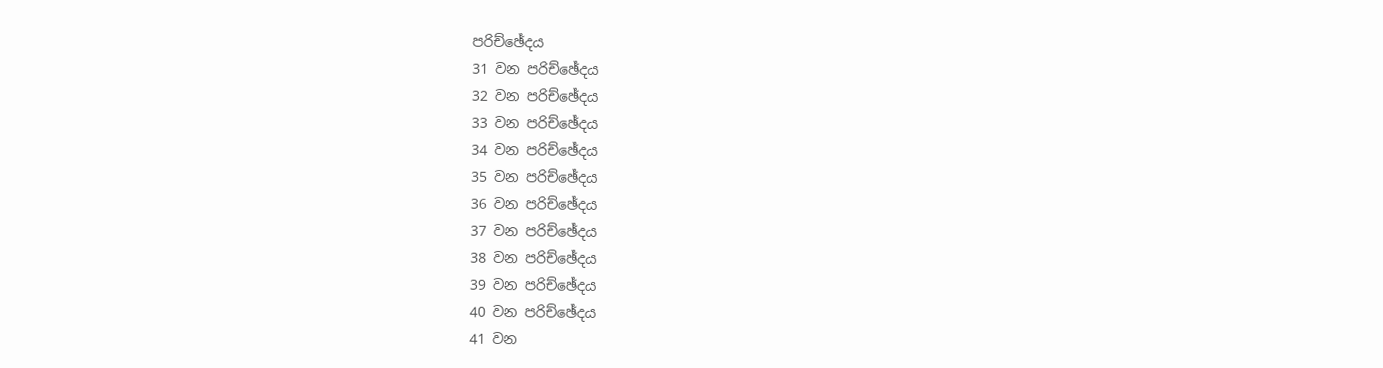පරිච්ඡේදය
31 වන පරිච්ඡේදය
32 වන පරිච්ඡේදය
33 වන පරිච්ඡේදය
34 වන පරිච්ඡේදය
35 වන පරිච්ඡේදය
36 වන පරිච්ඡේදය
37 වන පරිච්ඡේදය
38 වන පරිච්ඡේදය
39 වන පරිච්ඡේදය
40 වන පරිච්ඡේදය
41 වන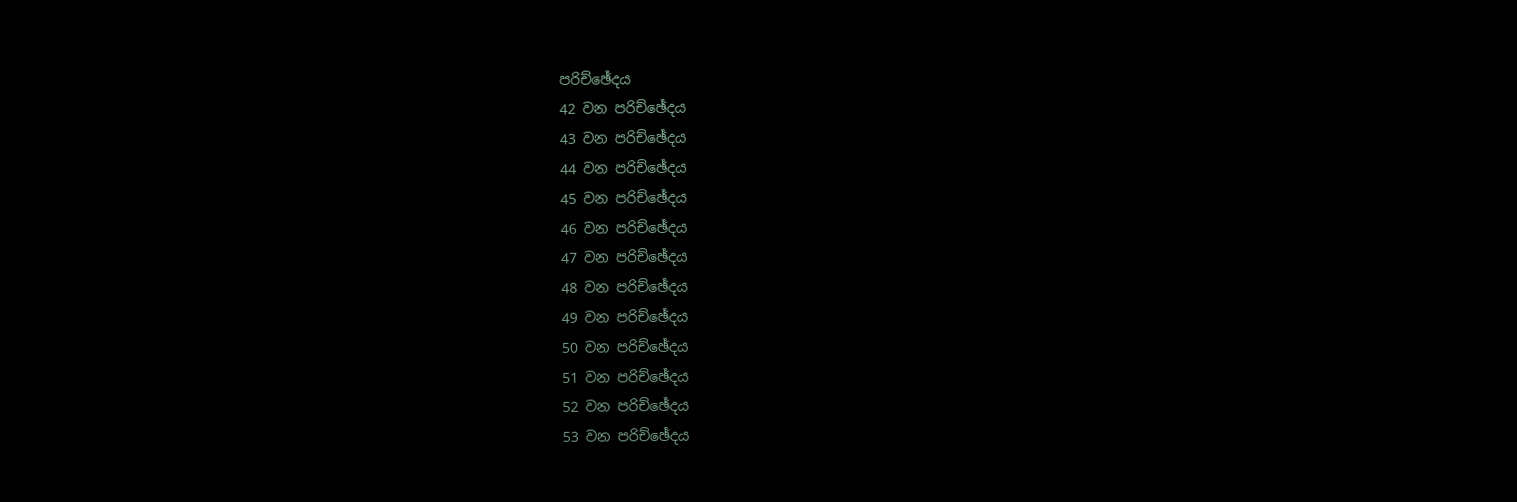පරිච්ඡේදය
42 වන පරිච්ඡේදය
43 වන පරිච්ඡේදය
44 වන පරිච්ඡේදය
45 වන පරිච්ඡේදය
46 වන පරිච්ඡේදය
47 වන පරිච්ඡේදය
48 වන පරිච්ඡේදය
49 වන පරිච්ඡේදය
50 වන පරිච්ඡේදය
51 වන පරිච්ඡේදය
52 වන පරිච්ඡේදය
53 වන පරිච්ඡේදය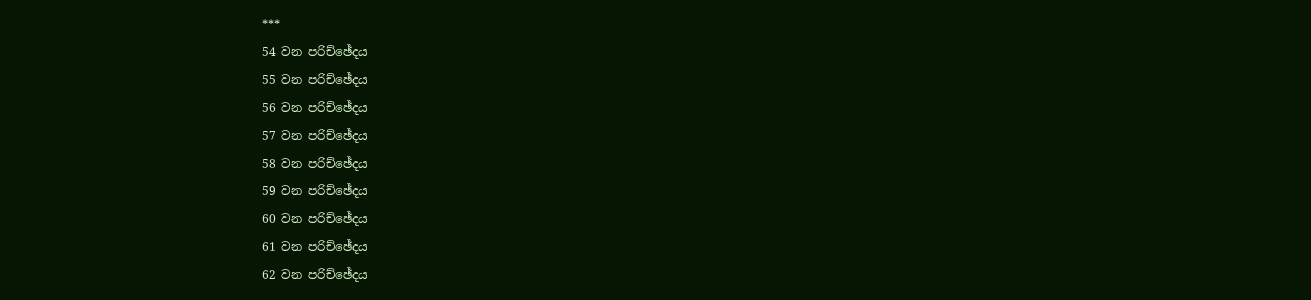***
54 වන පරිච්ඡේදය
55 වන පරිච්ඡේදය
56 වන පරිච්ඡේදය
57 වන පරිච්ඡේදය
58 වන පරිච්ඡේදය
59 වන පරිච්ඡේදය
60 වන පරිච්ඡේදය
61 වන පරිච්ඡේදය
62 වන පරිච්ඡේදය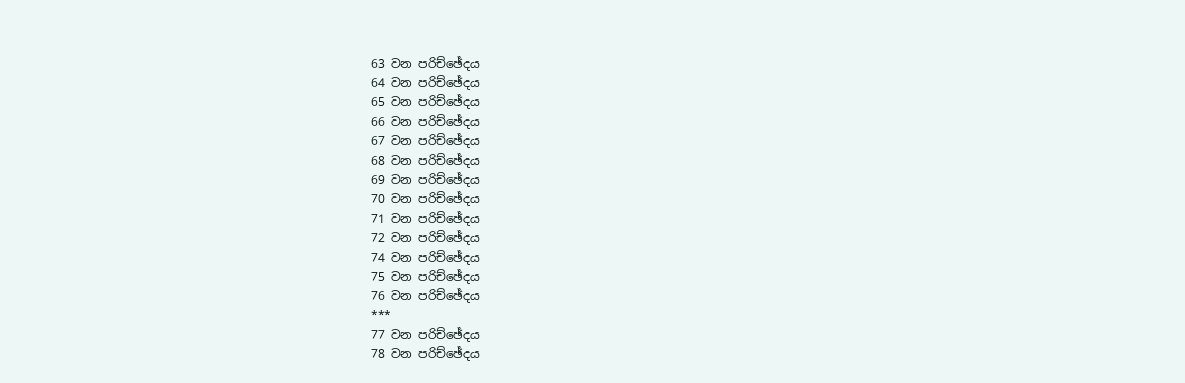63 වන පරිච්ඡේදය
64 වන පරිච්ඡේදය
65 වන පරිච්ඡේදය
66 වන පරිච්ඡේදය
67 වන පරිච්ඡේදය
68 වන පරිච්ඡේදය
69 වන පරිච්ඡේදය
70 වන පරිච්ඡේදය
71 වන පරිච්ඡේදය
72 වන පරිච්ඡේදය
74 වන පරිච්ඡේදය
75 වන පරිච්ඡේදය
76 වන පරිච්ඡේදය
***
77 වන පරිච්ඡේදය
78 වන පරිච්ඡේදය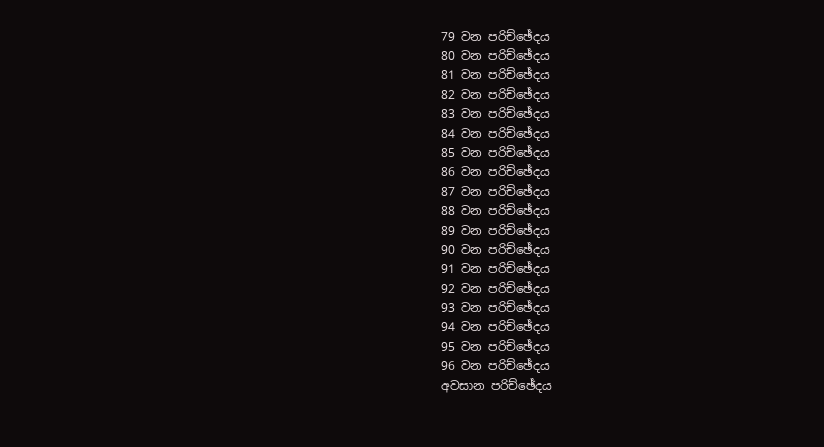79 වන පරිච්ඡේදය
80 වන පරිච්ඡේදය
81 වන පරිච්ඡේදය
82 වන පරිච්ඡේදය
83 වන පරිච්ඡේදය
84 වන පරිච්ඡේදය
85 වන පරිච්ඡේදය
86 වන පරිච්ඡේදය
87 වන පරිච්ඡේදය
88 වන පරිච්ඡේදය
89 වන පරිච්ඡේදය
90 වන පරිච්ඡේදය
91 වන පරිච්ඡේදය
92 වන පරිච්ඡේදය
93 වන පරිච්ඡේදය
94 වන පරිච්ඡේදය
95 වන පරිච්ඡේදය
96 වන පරිච්ඡේදය
අවසාන පරිච්ඡේදය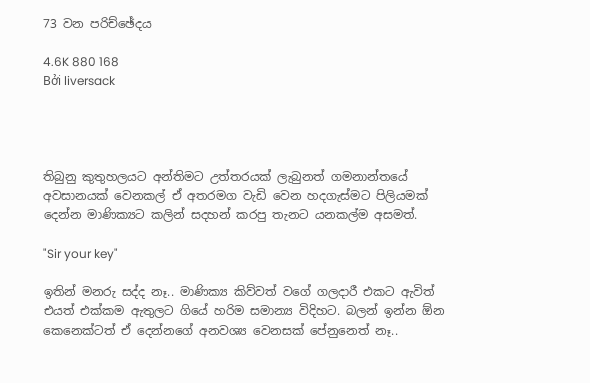73 වන පරිච්ඡේදය

4.6K 880 168
Bởi liversack




තිබුනු කුතුහලයට අන්තිමට උත්තරයක් ලැබුනත් ගමනාන්තයේ අවසානයක් වෙනකල් ඒ අතරමග වැඩි වෙන හදගැස්මට පිලියමක් දෙන්න මාණික්‍යට කලින් සදහන් කරපු තැනට යනකල්ම අසමත්.

"Sir your key"

ඉතින් මනරු සද්ද නෑ.. මාණික්‍ය කිව්වත් වගේ ගලදාරී එකට ඇවිත් එයත් එක්කම ඇතුලට ගියේ හරිම සමාන්‍ය විදිහට. බලන් ඉන්න ඕන කෙනෙක්ටත් ඒ දෙන්නගේ අනවශ්‍ය වෙනසක් පේනුනෙත් නෑ..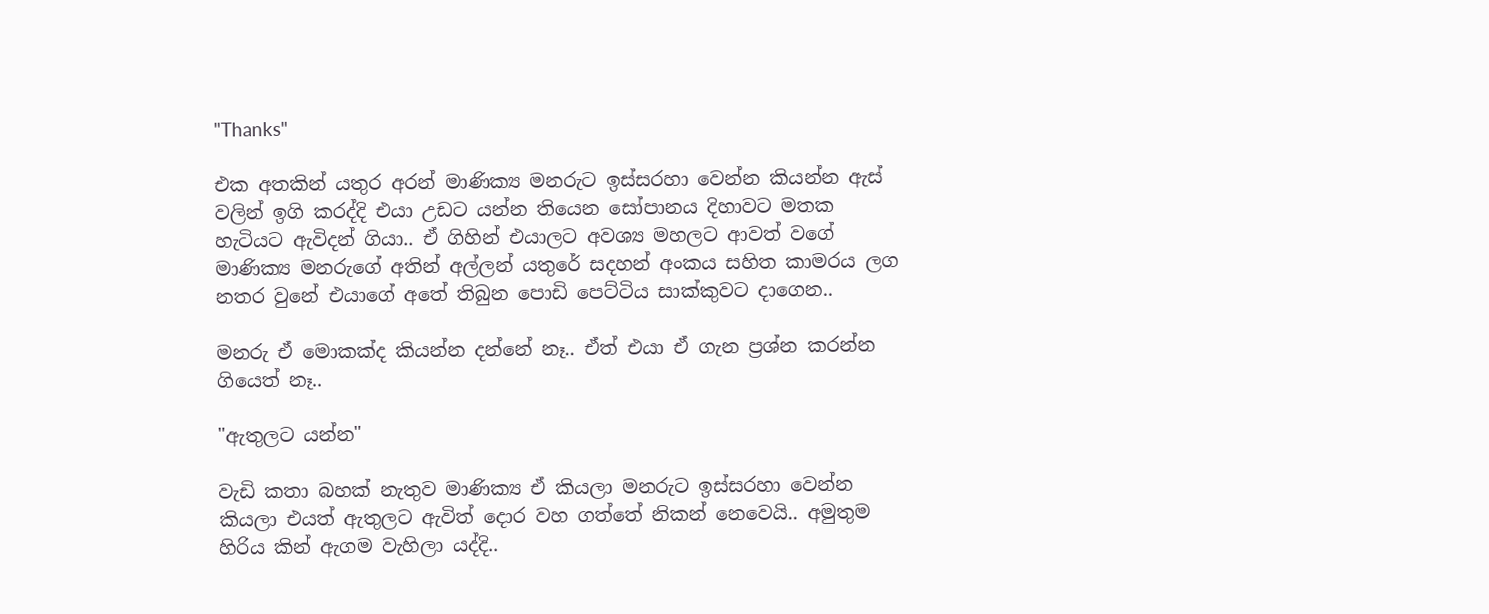"Thanks"

එක අතකින් යතුර අරන් මාණික්‍ය මනරුට ඉස්සරහා වෙන්න කියන්න ඇස් වලින් ඉගි කරද්දි එයා උඩට යන්න තියෙන සෝපානය දිහාවට මතක හැටියට ඇවිදන් ගියා.. ඒ ගිහින් එයාලට අවශ්‍ය මහලට ආවත් වගේ මාණික්‍ය මනරුගේ අතින් අල්ලන් යතුරේ සදහන් අංකය සහිත කාමරය ලග නතර වුනේ එයාගේ අතේ තිබුන පොඩි පෙට්ටිය සාක්කුවට දාගෙන..

මනරු ඒ මොකක්ද කියන්න දන්නේ නෑ.. ඒත් එයා ඒ ගැන ප්‍රශ්න කරන්න ගියෙත් නෑ..

"ඇතුලට යන්න"

වැඩි කතා බහක් නැතුව මාණික්‍ය ඒ කියලා මනරුට ඉස්සරහා වෙන්න කියලා එයත් ඇතුලට ඇවිත් දොර වහ ගත්තේ නිකන් නෙවෙයි.. අමුතුම හිරිය කින් ඇගම වැහිලා යද්දි..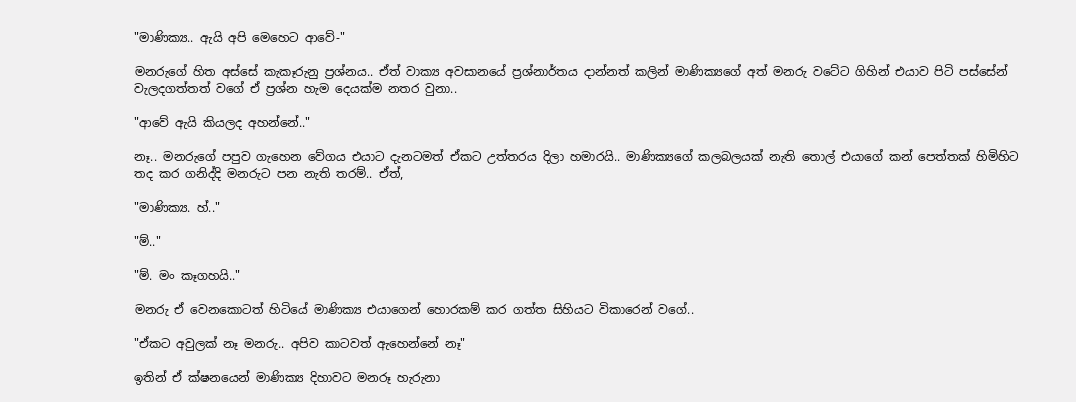"මාණික්‍ය.. ඇයි අපි මෙහෙට ආවේ-"

මනරුගේ හිත අස්සේ කැකෑරුනු ප්‍රශ්නය.. ඒත් වාක්‍ය අවසානයේ ප්‍රශ්නාර්තය දාන්නත් කලින් මාණික්‍යගේ අත් මනරු වටේට ගිහින් එයාව පිටි පස්සේන් වැලදගත්තත් වගේ ඒ ප්‍රශ්න හැම දෙයක්ම නතර වුනා..

"ආවේ ඇයි කියලද අහන්නේ.."

නෑ.. මනරුගේ පපුව ගැහෙන වේගය එයාට දැනටමත් ඒකට උත්තරය දිලා හමාරයි.. මාණික්‍යගේ කලබලයක් නැති තොල් එයාගේ කන් පෙත්තක් හිමිහිට තද කර ගනිද්දි මනරුට පන නැති තරම්.. ඒත්,

"මාණික්‍ය. හ්.."

"ම්.."

"ම්. මං කෑගහයි.."

මනරු ඒ වෙනකොටත් හිටියේ මාණික්‍ය එයාගෙන් හොරකම් කර ගත්ත සිහියට විකාරෙන් වගේ..

"ඒකට අවුලක් නෑ මනරු.. අපිව කාටවත් ඇහෙන්නේ නෑ"

ඉතින් ඒ ක්ෂනයෙන් මාණික්‍ය දිහාවට මනරූ හැරුනා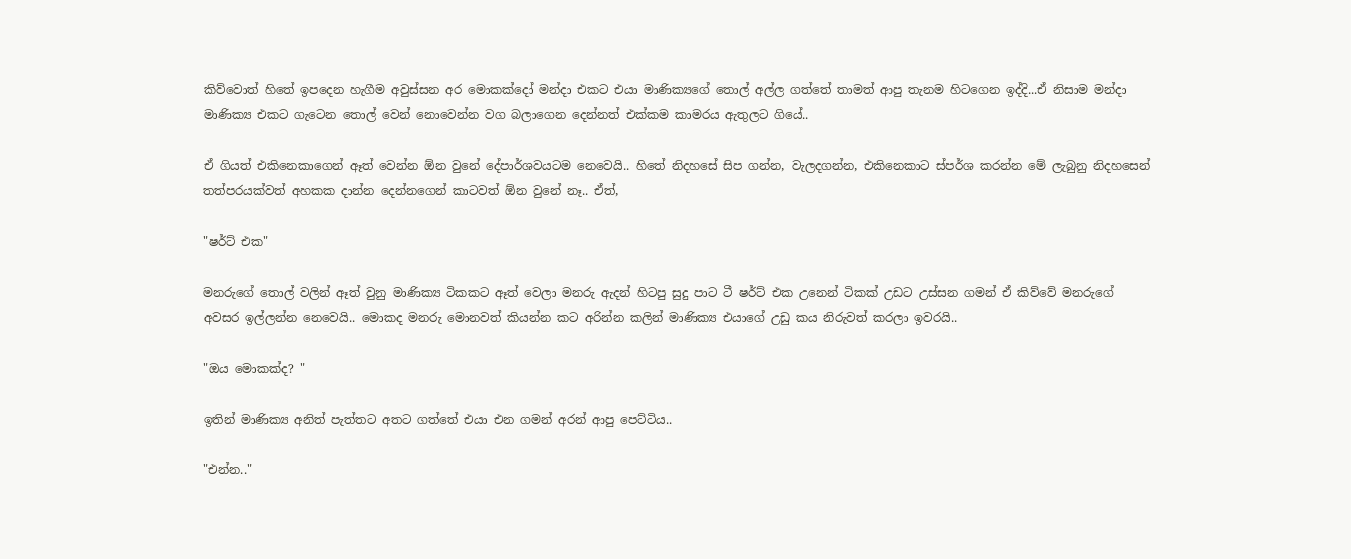කිව්වොත් හිතේ ඉපදෙන හැගීම අවුස්සන අර මොකක්දෝ මන්දා එකට එයා මාණික්‍යගේ තොල් අල්ල ගත්තේ තාමත් ආපු තැනම හිටගෙන ඉද්දි...ඒ නිසාම මන්දා මාණික්‍ය එකට ගැටෙන තොල් වෙන් නොවෙන්න වග බලාගෙන දෙන්නත් එක්කම කාමරය ඇතුලට ගියේ..

ඒ ගියත් එකිනෙකාගෙන් ඈත් වෙන්න ඕන වුනේ දේපාර්ශවයටම නෙවෙයි.. හිතේ නිදහසේ සිප ගන්න, වැලදගන්න, එකිනෙකාට ස්පර්ශ කරන්න මේ ලැබුනු නිදහසෙන් තත්පරයක්වත් අහකක දාන්න දෙන්නගෙන් කාටවත් ඕන වුනේ නෑ.. ඒත්,

"ෂර්ට් එක"

මනරුගේ තොල් වලින් ඈත් වුනු මාණික්‍ය ටිකකට ඈත් වෙලා මනරු ඇදන් හිටපු සුදු පාට ටී ෂර්ට් එක උනෙන් ටිකක් උඩට උස්සන ගමන් ඒ කිව්වේ මනරුගේ අවසර ඉල්ලන්න නෙවෙයි.. මොකද මනරු මොනවත් කියන්න කට අරින්න කලින් මාණික්‍ය එයාගේ උඩු කය නිරුවත් කරලා ඉවරයි..

"ඔය මොකක්ද? "

ඉතින් මාණික්‍ය අනිත් පැත්තට අතට ගත්තේ එයා එන ගමන් අරන් ආපු පෙට්ටිය..

"එන්න.."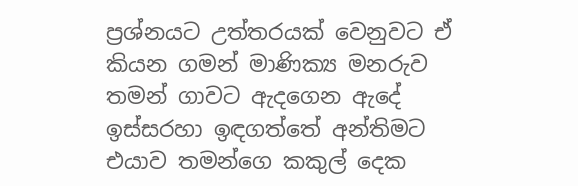ප්‍රශ්නයට උත්තරයක් වෙනුවට ඒ කියන ගමන් මාණික්‍ය මනරුව තමන් ගාවට ඇදගෙන ඇදේ ඉස්සරහා ඉඳගත්තේ අන්තිමට එයාව තමන්ගෙ කකුල් දෙක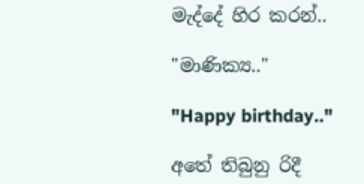මැද්දේ හිර කරන්..

"මාණික්‍ය.."

"Happy birthday.."

අතේ තිබුනු රිදී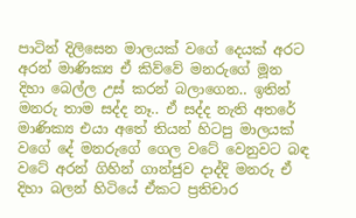පාටින් දිලිසෙන මාලයක් වගේ දෙයක් අරට අරන් මාණික්‍ය ඒ කිව්වේ මනරුගේ මූන දිහා බෙල්ල උස් කරන් බලාගෙන.. ඉතින් මනරු තාම සද්ද නෑ.. ඒ සද්ද නැති අතරේ මාණික්‍ය එයා අතේ තියන් හිටපු මාලයක් වගේ දේ මනරුගේ ගෙල වටේ වෙනුවට බඳ වටේ අරන් ගිහින් ගාන්ජුව දාද්දි මනරු ඒ දිහා බලන් හිටියේ ඒකට ප්‍රතිචාර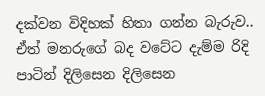දක්වන විදිහක් හිතා ගන්න බැරුව.. ඒත් මනරුගේ බද වටේට දැම්ම රිදි පාටින් දිලිසෙන දිලිසෙන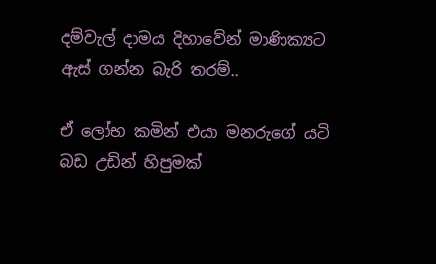දම්වැල් දාමය දිහාවේන් මාණික්‍යට ඇස් ගන්න බැරි තරම්..

ඒ ලෝභ කමින් එයා මනරුගේ යටි බඩ උඩින් හිපුමක්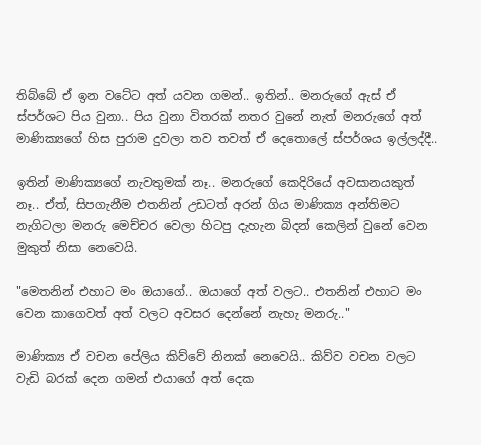තිබ්බේ ඒ ඉන වටේට අත් යවන ගමන්.. ඉතින්.. මනරුගේ ඇස් ඒ ස්පර්ශට පිය වුනා.. පිය වුනා විතරක් නතර වුනේ නැත් මනරුගේ අත් මාණික්‍යගේ හිස පුරාම දුවලා තව තවත් ඒ දෙතොලේ ස්පර්ශය ඉල්ලද්දී..

ඉතින් මාණික්‍යගේ නැවතුමක් නෑ.. මනරුගේ කෙදිරියේ අවසානයකුත් නෑ.. ඒත්, සිපගැනීම එතනින් උඩටත් අරන් ගිය මාණික්‍ය අන්තිමට නැගිටලා මනරු මෙච්චර වෙලා හිටපු දැහැන බිදන් කෙලින් වුනේ වෙන මුකුත් නිසා නෙවෙයි.

"මෙතනින් එහාට මං ඔයාගේ.. ඔයාගේ අත් වලට.. එතනින් එහාට මං වෙන කාගෙවත් අත් වලට අවසර දෙන්නේ නැහැ මනරු.."

මාණික්‍ය ඒ වචන පේලිය කිව්වේ නිනක් නෙවෙයි.. කිව්ව වචන වලට වැඩි බරක් දෙන ගමන් එයාගේ අත් දෙක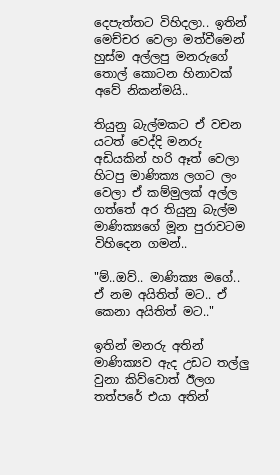දෙපැත්තට විහිදලා.. ඉතින් මෙච්චර වෙලා මත්වීමෙන් හුස්ම අල්ලපු මනරුගේ තොල් කොටන හිනාවක් අවේ නිකන්මයි..

තියුනු බැල්මකට ඒ වචන යටත් වෙද්දි මනරු අඩියකින් හරි ඈත් වෙලා හිටපු මාණික්‍ය ලගට ලං වෙලා ඒ කම්මුලක් අල්ල ගත්තේ අර තියුනු බැල්ම මාණික්‍යගේ මූන පුරාවටම විහිදෙන ගමන්..

"ම්..ඔව්.. මාණික්‍ය මගේ.. ඒ නම අයිතිත් මට.. ඒ කෙනා අයිතිත් මට.."

ඉතින් මනරු අතින් මාණික්‍යව ඇද උඩට තල්ලු වුනා කිව්වොත් ඊලග තත්පරේ එයා අතින්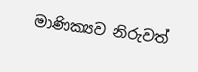මාණික්‍යව නිරුවත්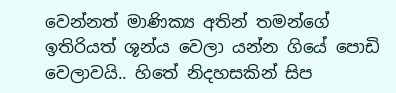වෙන්නත් මාණික්‍ය අතින් තමන්ගේ ඉතිරියත් ශූන්ය වෙලා යන්න ගියේ පොඩි වෙලාවයි.. හිතේ නිදහසකින් සිප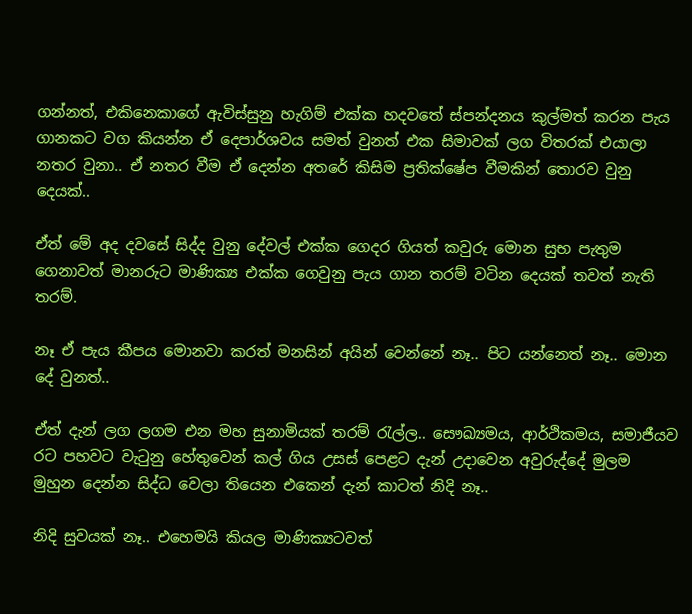ගන්නත්, එකිනෙකාගේ ඇවිස්සුනු හැගිම් එක්ක හදවතේ ස්පන්දනය කුල්මත් කරන පැය ගානකට වග කියන්න ඒ දෙපාර්ශවය සමත් වුනත් එක සිමාවක් ලග විතරක් එයාලා නතර වුනා.. ඒ නතර වීම ඒ දෙන්න අතරේ කිසිම ප්‍රතික්ෂේප වීමකින් තොරව වුනු දෙයක්..

ඒත් මේ අද දවසේ සිද්ද වුනු දේවල් එක්ක ගෙදර ගියත් කවුරු මොන සුභ පැතුම ගෙනාවත් මානරුට මාණික්‍ය එක්ක ගෙවුනු පැය ගාන තරම් වටින දෙයක් තවත් නැති තරම්.

නෑ ඒ පැය කීපය මොනවා කරත් මනසින් අයින් වෙන්නේ නෑ.. පිට යන්නෙත් නෑ.. මොන දේ වුනත්..

ඒත් දැන් ලග ලගම එන මහ සුනාමියක් තරම් රැල්ල.. සෞඛ්‍යමය, ආර්ථිකමය, සමාජීයව රට පහවට වැටුනු හේතුවෙන් කල් ගිය උසස් පෙළට දැන් උදාවෙන අවුරුද්දේ මුලම මුහුන දෙන්න සිද්ධ වෙලා තියෙන එකෙන් දැන් කාටත් නිදි නෑ..

නිදි සුවයක් නෑ.. එහෙමයි කියල මාණික්‍යටවත්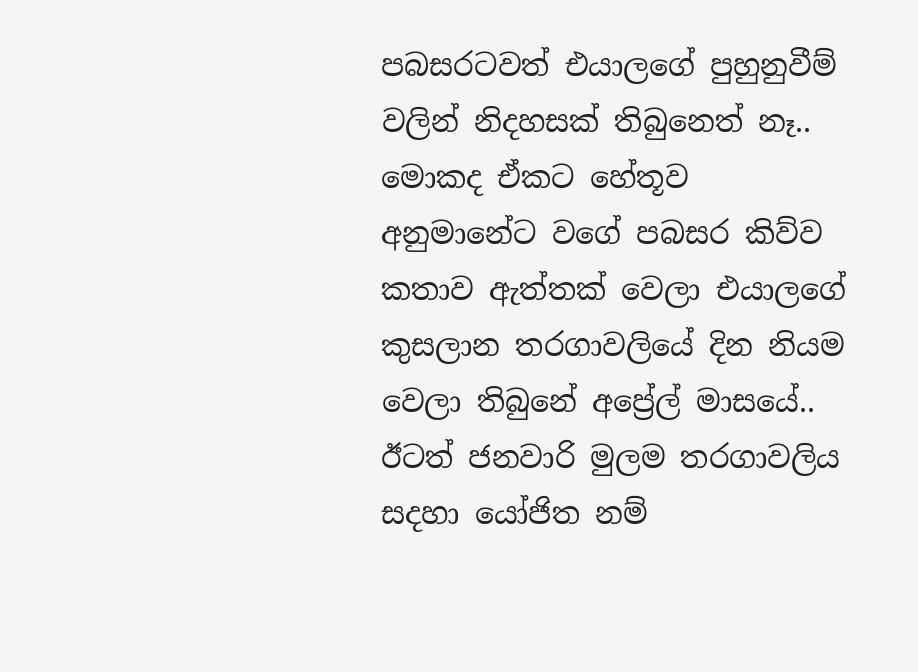පබසරටවත් එයාලගේ පුහුනුවීම් වලින් නිදහසක් තිබුනෙත් නෑ.. මොකද ඒකට හේතූව අනුමානේට වගේ පබසර කිව්ව කතාව ඇත්තක් වෙලා එයාලගේ කුසලාන තරගාවලියේ දින නියම වෙලා තිබුනේ අප්‍රේල් මාසයේ.. ඊටත් ජනවාරි මුලම තරගාවලිය සදහා යෝජිත නම්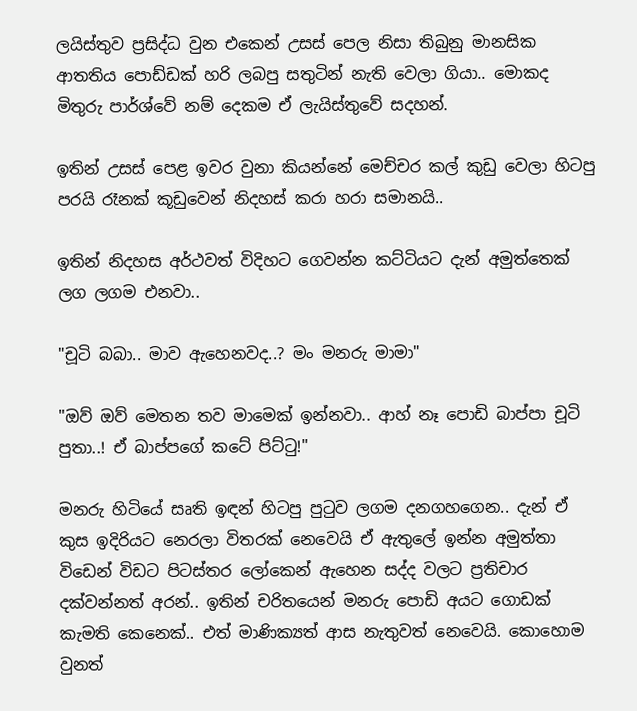ලයිස්තුව ප්‍රසිද්ධ වුන එකෙන් උසස් පෙල නිසා තිබුනු මානසික ආතතිය පොඩ්ඩක් හරි ලබපු සතුටින් නැති වෙලා ගියා.. මොකද මිතුරු පාර්ශ්වේ නම් දෙකම ඒ ලැයිස්තුවේ සදහන්.

ඉතින් උසස් පෙළ ඉවර වුනා කියන්නේ මෙච්චර කල් කුඩු වෙලා හිටපු පරයි රෑනක් කූඩුවෙන් නිදහස් කරා හරා සමානයි..

ඉතින් නිදහස අර්ථවත් විදිහට ගෙවන්න කට්ටියට දැන් අමුත්තෙක් ලග ලගම එනවා..

"චූටි බබා.. මාව ඇහෙනවද..? මං මනරු මාමා"

"ඔව් ඔව් මෙතන තව මාමෙක් ඉන්නවා.. ආහ් නෑ පොඩි බාප්පා චූටි පුතා..! ඒ බාප්පගේ කටේ පිට්ටු!"

මනරු හිටියේ සෘති ඉඳන් හිටපු පුටුව ලගම දනගහගෙන.. දැන් ඒ කුස ඉදිරියට නෙරලා විතරක් නෙවෙයි ඒ ඇතුලේ ඉන්න අමුත්තා විඩෙන් විඩට පිටස්තර ලෝකෙන් ඇහෙන සද්ද වලට ප්‍රතිචාර දක්වන්නත් අරන්.. ඉතින් චරිතයෙන් මනරු පොඩි අයට ගොඩක් කැමති කෙනෙක්.. එත් මාණික්‍යත් ආස නැතුවත් නෙවෙයි. කොහොම වුනත්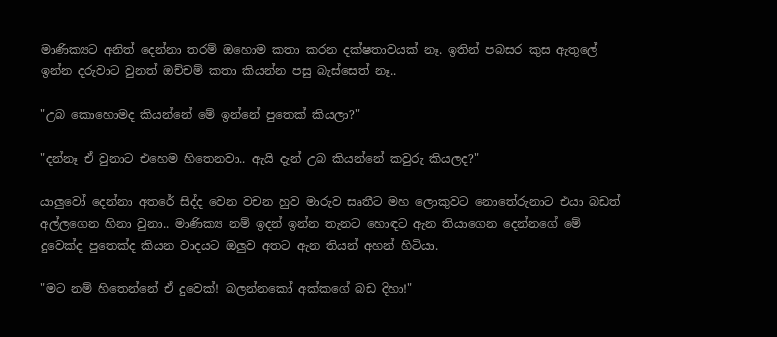මාණික්‍යට අනිත් දෙන්නා තරම් ඔහොම කතා කරන දක්ෂතාවයක් නෑ. ඉතින් පබසර කුස ඇතුලේ ඉන්න දරුවාට වුනත් ඔච්චම් කතා කියන්න පසු බැස්සෙත් නෑ..

"උබ කොහොමද කියන්නේ මේ ඉන්නේ පුතෙක් කියලා?"

"දන්නෑ ඒ වුනාට එහෙම හිතෙනවා.. ඇයි දැන් උබ කියන්නේ කවුරු කියලද?"

යාලුවෝ දෙන්නා අතරේ සිද්ද වෙන වචන හුව මාරුව සෘතීට මහ ලොකුවට නොතේරුනාට එයා බඩත් අල්ලගෙන හිනා වුනා.. මාණික්‍ය නම් ඉදන් ඉන්න තැනට හොඳට ඇන තියාගෙන දෙන්නගේ මේ දුවෙක්ද පුතෙක්ද කියන වාදයට ඔලුව අතට ඇන තියන් අහන් හිටියා.

"මට නම් හිතෙන්නේ ඒ දුවෙක්! බලන්නකෝ අක්කගේ බඩ දිහා!"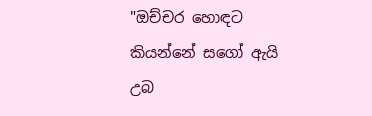"ඔච්චර හොඳට කියන්නේ සගෝ ඇයි උබ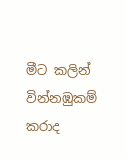මීට කලින් වින්නඹුකම් කරාද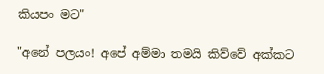කියපං මට"

"අනේ පලයං! අපේ අම්මා තමයි කිව්වේ අක්කට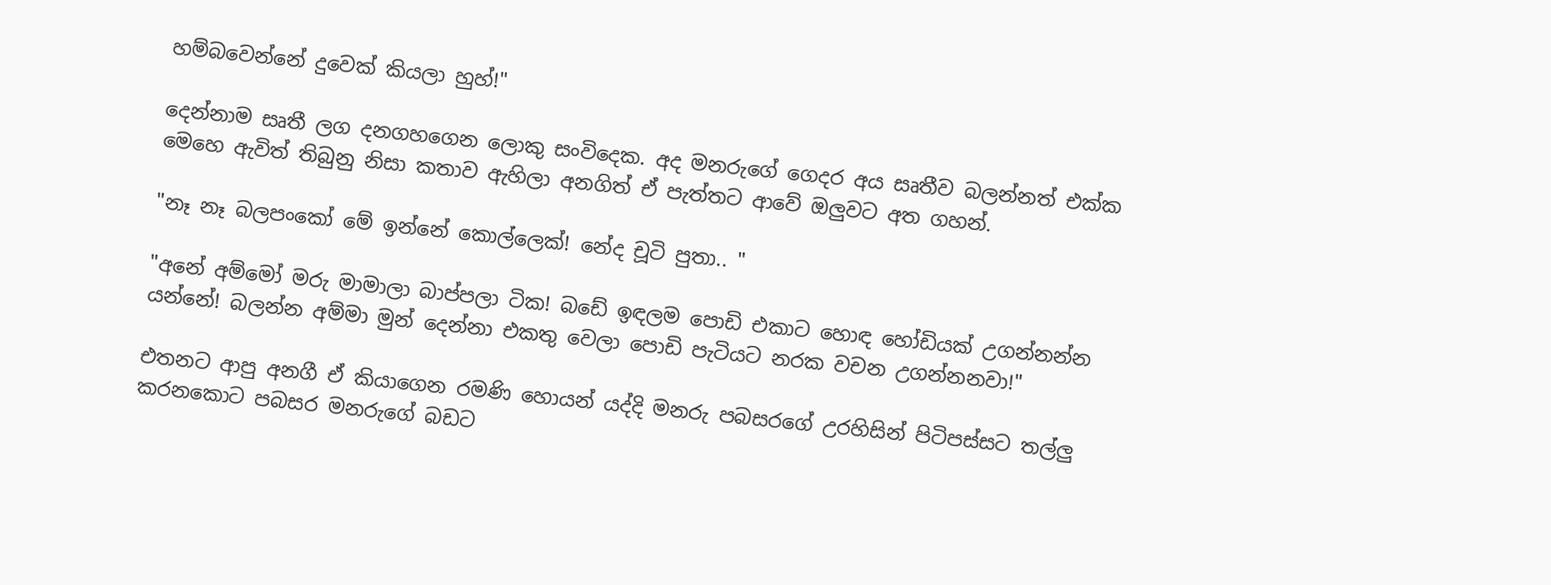හම්බවෙන්නේ දුවෙක් කියලා හුහ්!"

දෙන්නාම සෘතී ලග දනගහගෙන ලොකු සංවිදෙක. අද මනරුගේ ගෙදර අය සෘතීව බලන්නත් එක්ක මෙහෙ ඇවිත් තිබුනු නිසා කතාව ඇහිලා අනගිත් ඒ පැත්තට ආවේ ඔලුවට අත ගහන්.

"නෑ නෑ බලපංකෝ මේ ඉන්නේ කොල්ලෙක්! නේද චූටි පුතා.. "

"අනේ අම්මෝ මරු මාමාලා බාප්පලා ටික! බඩේ ඉඳලම පොඩි එකාට හොඳ හෝඩියක් උගන්නන්න යන්නේ! බලන්න අම්මා මුන් දෙන්නා එකතු වෙලා පොඩි පැටියට නරක වචන උගන්නනවා!"

එතනට ආපු අනගී ඒ කියාගෙන රමණි හොයන් යද්දි මනරු පබසරගේ උරහිසින් පිටිපස්සට තල්ලු කරනකොට පබසර මනරුගේ බඩට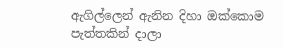ඇගිල්ලෙන් ඇනින දිහා ඔක්කොම පැත්තකින් දාලා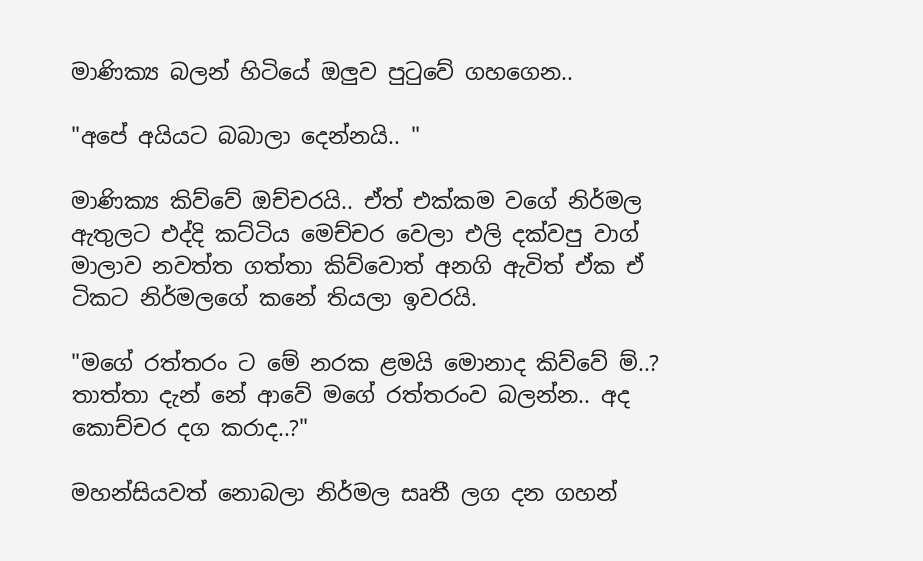මාණික්‍ය බලන් හිටියේ ඔලුව පුටුවේ ගහගෙන..

"අපේ අයියට බබාලා දෙන්නයි.. "

මාණික්‍ය කිව්වේ ඔච්චරයි.. ඒත් එක්කම වගේ නිර්මල ඇතුලට එද්දි කට්ටිය මෙච්චර වෙලා එලි දක්වපු වාග් මාලාව නවත්ත ගත්තා කිව්වොත් අනගි ඇවිත් ඒක ඒ ටිකට නිර්මලගේ කනේ තියලා ඉවරයි.

"මගේ රත්තරං ට මේ නරක ළමයි මොනාද කිව්වේ ම්..? තාත්තා දැන් නේ ආවේ මගේ රත්තරංව බලන්න.. අද කොච්චර දග කරාද..?"

මහන්සියවත් නොබලා නිර්මල සෘතී ලග දන ගහන්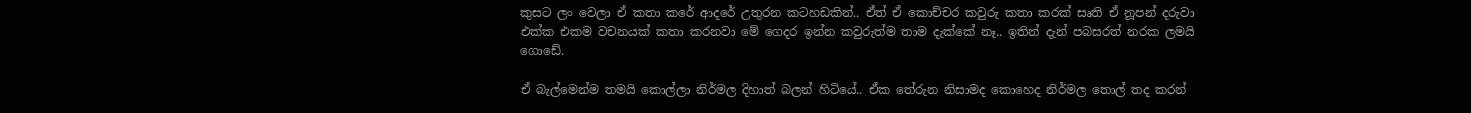කුසට ලං වෙලා ඒ කතා කරේ ආදරේ උතුරන කටහඩකින්.. ඒත් ඒ කොච්චර කවුරු කතා කරක් සෘති ඒ නූපන් දරුවා එක්ක එකම වචනයක් කතා කරනවා මේ ගෙදර ඉන්න කවුරුත්ම තාම දැක්කේ නෑ.. ඉතින් දැන් පබසරත් නරක ලමයි ගොඩේ.

ඒ බැල්මෙන්ම තමයි කොල්ලා නිර්මල දිහාත් බලන් හිටියේ.. ඒක තේරුන නිසාමද කොහෙද නිර්මල තොල් තද කරන්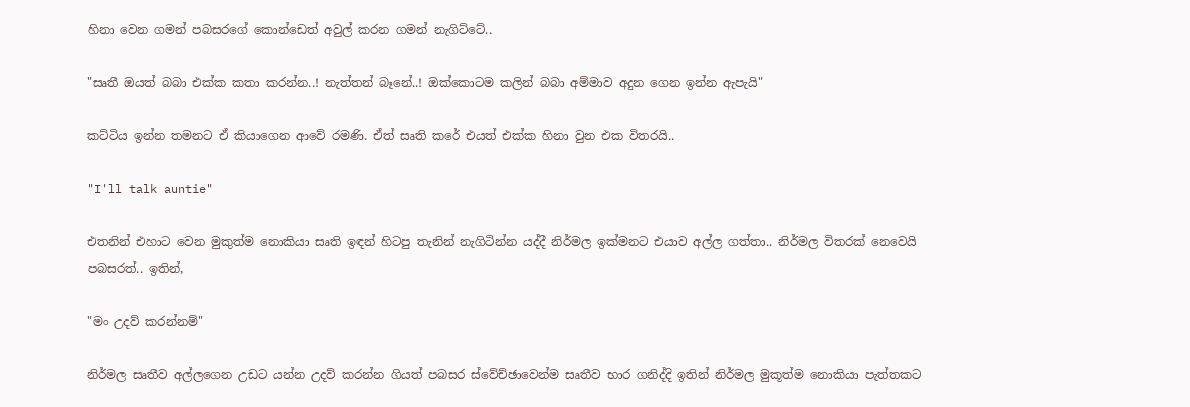හිනා වෙන ගමන් පබසරගේ කොන්ඩෙත් අවුල් කරන ගමන් නැගිට්ටේ..

"සෘතී ඔයත් බබා එක්ක කතා කරන්න..! නැත්තන් බෑනේ..! ඔක්කොටම කලින් බබා අම්මාව අදුන ගෙන ඉන්න ඇපැයි"

කට්ටිය ඉන්න තමනට ඒ කියාගෙන ආවේ රමණි. ඒත් සෘති කරේ එයත් එක්ක හිනා වුන එක විතරයි..

"I'll talk auntie"

එතනින් එහාට වෙන මුකුත්ම නොකියා සෘති ඉඳන් හිටපු තැනින් නැගිටින්න යද්දී නිර්මල ඉක්මනට එයාව අල්ල ගත්තා.. නිර්මල විතරක් නෙවෙයි පබසරත්.. ඉතින්,

"මං උදව් කරන්නම්"

නිර්මල සෘතීව අල්ලගෙන උඩට යන්න උදව් කරන්න ගියත් පබසර ස්වේච්ඡාවෙන්ම සෘතීව භාර ගනිද්දි ඉතින් නිර්මල මුකූත්ම නොකියා පැත්තකට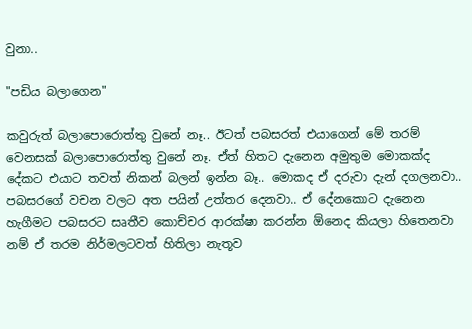වුනා..

"පඩිය බලාගෙන"

කවුරුත් බලාපොරොත්තු වුනේ නෑ.. ඊටත් පබසරත් එයාගෙන් මේ තරම් වෙනසක් බලාපොරොත්තු වුනේ නෑ. ඒත් හිතට දැනෙන අමුතුම මොකක්ද දේකට එයාට තවත් නිකන් බලන් ඉන්න බෑ.. මොකද ඒ දරුවා දැන් දගලනවා.. පබසරගේ වචන වලට අත පයින් උත්තර දෙනවා.. ඒ දේනකොට දැනෙන හැගීමට පබසරට සෘතීව කොච්චර ආරක්ෂා කරන්න ඕනෙද කියලා හිතෙනවා නම් ඒ තරම නිර්මලටවත් හිතිලා නැතූව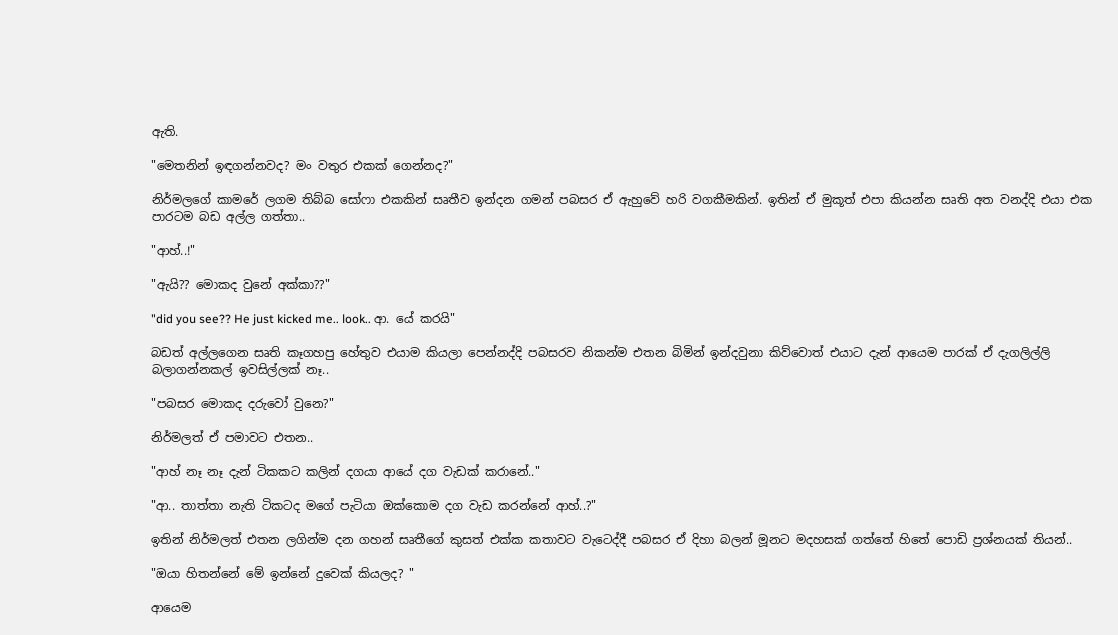ඇති.

"මෙතනින් ඉඳගන්නවද? මං වතුර එකක් ගෙන්නද?"

නිර්මලගේ කාමරේ ලගම තිබ්බ සෝෆා එකකින් සෘතීව ඉන්දන ගමන් පබසර ඒ ඇහුවේ හරි වගකීමකින්. ඉතින් ඒ මුකූත් එපා කියන්න සෘති අත වනද්දි එයා එක පාරටම බඩ අල්ල ගත්තා..

"ආහ්..!"

"ඇයි?? මොකද වුනේ අක්කා??"

"did you see?? He just kicked me.. look.. ආ. යේ කරයි"

බඩත් අල්ලගෙන සෘති කෑගහපු හේතුව එයාම කියලා පෙන්නද්දි පබසරව නිකන්ම එතන බිමින් ඉන්දවුනා කිව්වොත් එයාට දැන් ආයෙම පාරක් ඒ දැගලිල්ලි බලාගන්නකල් ඉවසිල්ලක් නෑ..

"පබසර මොකද දරුවෝ වුනෙ?"

නිර්මලත් ඒ පමාවට එතන..

"ආහ් නෑ නෑ දැන් ටිකකට කලින් දගයා ආයේ දග වැඩක් කරානේ.."

"ආ.. තාත්තා නැති ටිකටද මගේ පැටියා ඔක්කොම දග වැඩ කරන්නේ ආහ්..?"

ඉතින් නිර්මලත් එතන ලගින්ම දන ගහන් සෘතීගේ කුසත් එක්ක කතාවට වැටෙද්දී පබසර ඒ දිහා බලන් මූනට මදහසක් ගත්තේ හිතේ පොඩි ප්‍රශ්නයක් තියන්..

"ඔයා හිතන්නේ මේ ඉන්නේ දුවෙක් කියලද? "

ආයෙම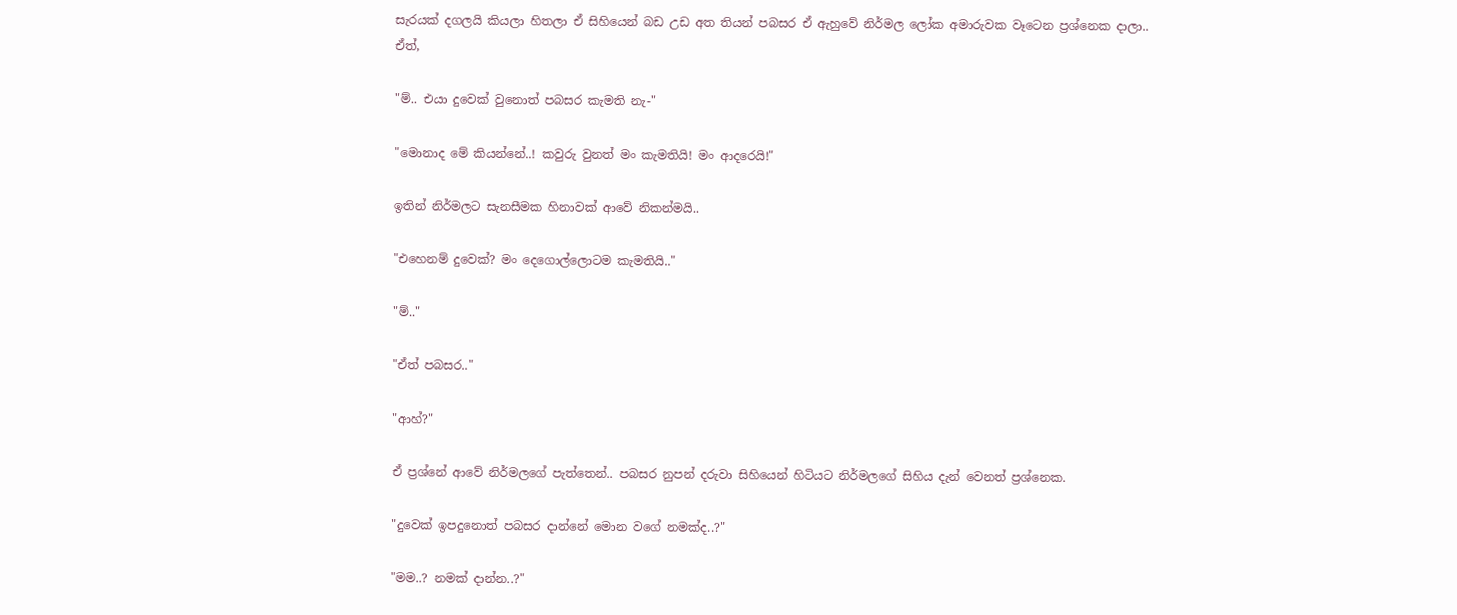සැරයක් දගලයි කියලා හිතලා ඒ සිහියෙන් බඩ උඩ අත තියන් පබසර ඒ ඇහුවේ නිර්මල ලෝක අමාරුවක වෑටෙන ප්‍රශ්නෙක දාලා.. ඒත්,

"ම්.. එයා දුවෙක් වුනොත් පබසර කැමති නැ-"

"මොනාද මේ කියන්නේ..! කවුරු වුනත් මං කැමතියි! මං ආදරෙයි!"

ඉතින් නිර්මලට සැනසීමක හිනාවක් ආවේ නිකන්මයි..

"එහෙනම් දුවෙක්? මං දෙගොල්ලොටම කැමතියි.."

"ම්.."

"ඒත් පබසර.."

"ආහ්?"

ඒ ප්‍රශ්නේ ආවේ නිර්මලගේ පැත්තෙන්.. පබසර නුපන් දරුවා සිහියෙන් හිටියට නිර්මලගේ සිහිය දැන් වෙනත් ප්‍රශ්නෙක.

"දුවෙක් ඉපදුනොත් පබසර දාන්නේ මොන වගේ නමක්ද..?"

"මම..? නමක් දාන්න..?"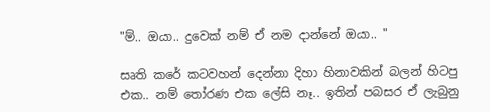"ම්.. ඔයා.. දුවෙක් නම් ඒ නම දාන්නේ ඔයා.. "

සෘති කරේ කටවහන් දෙන්නා දිහා හිනාවකින් බලන් හිටපු එක.. නම් තෝරණ එක ලේසි නෑ.. ඉතින් පබසර ඒ ලැබුනු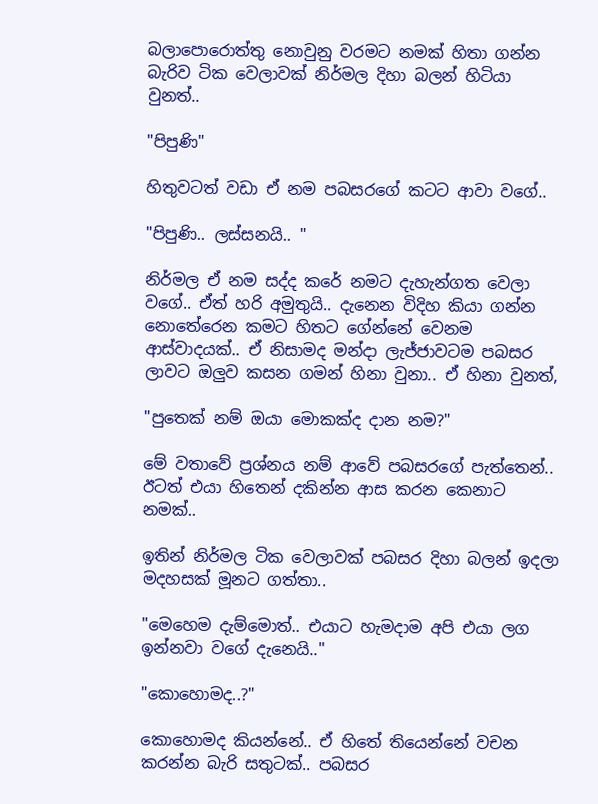බලාපොරොත්තු නොවුනු වරමට නමක් හිතා ගන්න බැරිව ටික වෙලාවක් නිර්මල දිහා බලන් හිටියා වුනත්..

"පිපුණි"

හිතුවටත් වඩා ඒ නම පබසරගේ කටට ආවා වගේ..

"පිපුණි.. ලස්සනයි.. "

නිර්මල ඒ නම සද්ද කරේ නමට දැහැන්ගත වෙලා වගේ.. ඒත් හරි අමුතුයි.. දැනෙන විදිහ කියා ගන්න නොතේරෙන කමට හිතට ගේන්නේ වෙනම ආස්වාදයක්.. ඒ නිසාමද මන්දා ලැජ්ජාවටම පබසර ලාවට ඔලුව කසන ගමන් හිනා වුනා.. ඒ හිනා වුනත්,

"පුතෙක් නම් ඔයා මොකක්ද දාන නම?"

මේ වතාවේ ප්‍රශ්නය නම් ආවේ පබසරගේ පැත්තෙන්.. ඊටත් එයා හිතෙන් දකින්න ආස කරන කෙනාට නමක්..

ඉතින් නිර්මල ටික වෙලාවක් පබසර දිහා බලන් ඉදලා මදහසක් මූනට ගත්තා..

"මෙහෙම දැම්මොත්.. එයාට හැමදාම අපි එයා ලග ඉන්නවා වගේ දැනෙයි.."

"කොහොමද..?"

කොහොමද කියන්නේ.. ඒ හිතේ තියෙන්නේ වචන කරන්න බැරි සතුටක්.. පබසර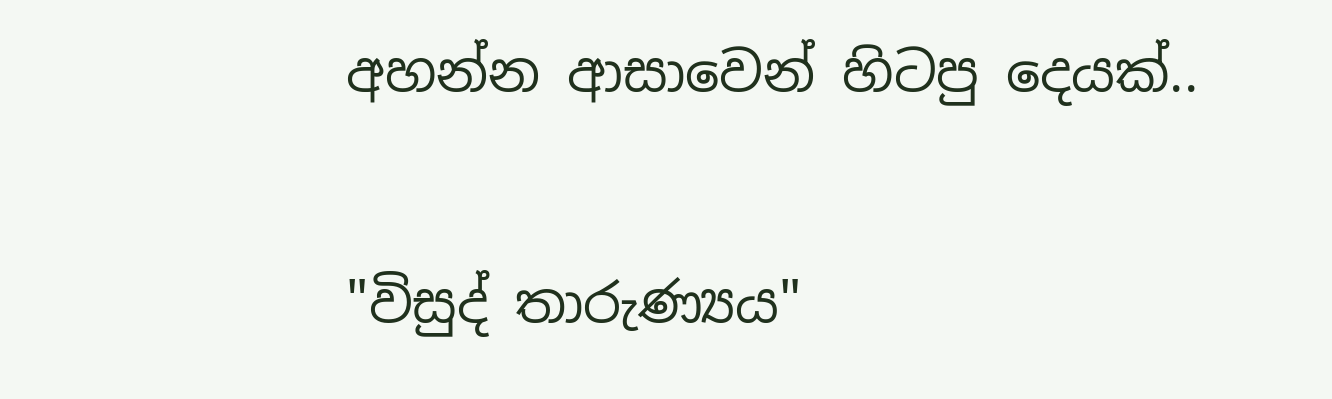අහන්න ආසාවෙන් හිටපු දෙයක්..

"විසුද් තාරුණ්‍යය"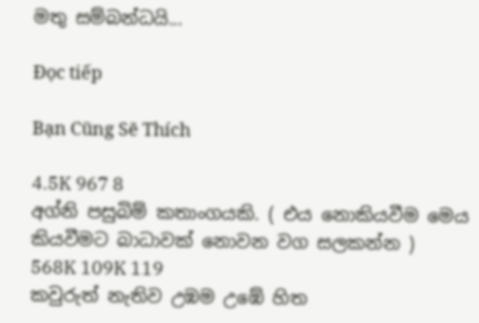මතු සම්බන්ධයි...

Đọc tiếp

Bạn Cũng Sẽ Thích

4.5K 967 8
අග්නි පසුබිම් කතාංගයකි. ( එය නොකියවීම මෙය කියවීමට බාධාවක් නොවන වග සලකන්න )
568K 109K 119
කවුරුත් නැතිව උඹම උඹේ හිත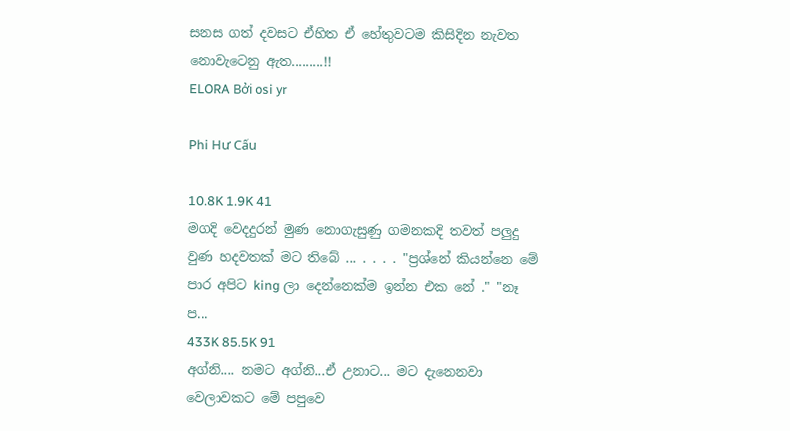සනස ගත් දවසට ඒහිත ඒ හේතුවටම කිසිදින නැවත නොවැටෙනු ඇත.........!!
ELORA Bởi osi yr

Phi Hư Cấu

10.8K 1.9K 41
මගදි වෙදදුරන් මුණ නොගැසුණු ගමනකදි තවත් පලුදු වුණ හදවතක් මට තිබේ ... . . . . "ප්‍රශ්නේ කියන්නෙ මේ පාර අපිට king ලා දෙන්නෙක්ම ඉන්න එක නේ ." "නෑ ප...
433K 85.5K 91
අග්නි.... නමට අග්නි...ඒ උනාට... මට දැනෙනවා වෙලාවකට මේ පපුවෙ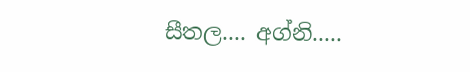සීතල.... අග්නි.....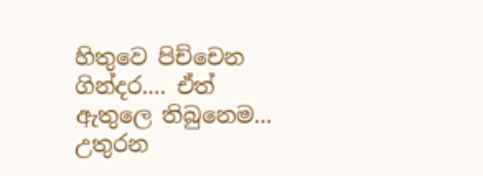හිතුවෙ පිච්චෙන ගින්දර.... ඒත් ඇතුලෙ තිබුනෙම... උතුරන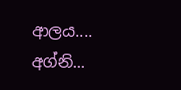ආලය.... අග්නි...